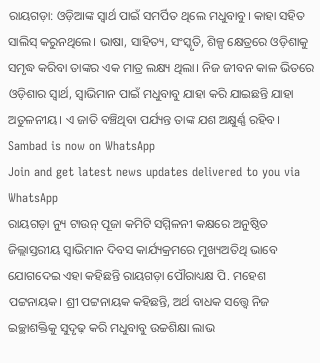ରାୟଗଡ଼ା: ଓଡ଼ିଆଙ୍କ ସ୍ବାର୍ଥ ପାଇଁ ସମର୍ପିତ ଥିଲେ ମଧୁବାବୁ। କାହା ସହିତ ସାଲିସ୍ କରୁନଥିଲେ। ଭାଷା, ସାହିତ୍ୟ, ସଂସ୍କୃତି, ଶିଳ୍ପ କ୍ଷେତ୍ରରେ ଓଡ଼ିଶାକୁ ସମୃଦ୍ଧ କରିବା ତାଙ୍କର ଏକ ମାତ୍ର ଲକ୍ଷ୍ୟ ଥିଲା। ନିଜ ଜୀବନ କାଳ ଭିତରେ ଓଡ଼ିଶାର ସ୍ବାର୍ଥ, ସ୍ବାଭିମାନ ପାଇଁ ମଧୁବାବୁ ଯାହା କରି ଯାଇଛନ୍ତି ଯାହା ଅତୁଳନୀୟ। ଏ ଜାତି ବଞ୍ଚିଥିବା ପର୍ଯ୍ୟନ୍ତ ତାଙ୍କ ଯଶ ଅକ୍ଷୁର୍ଣ୍ଣ ରହିବ।
Sambad is now on WhatsApp
Join and get latest news updates delivered to you via WhatsApp
ରାୟଗଡ଼ା ନ୍ୟୁ ଟାଉନ୍ ପୂଜା କମିଟି ସମ୍ମିଳନୀ କକ୍ଷରେ ଅନୁଷ୍ଠିତ ଜିଲ୍ଲାସ୍ତରୀୟ ସ୍ବାଭିମାନ ଦିବସ କାର୍ଯ୍ୟକ୍ରମରେ ମୁଖ୍ୟଅତିଥି ଭାବେ ଯୋଗଦେଇ ଏହା କହିଛନ୍ତି ରାୟଗଡ଼ା ପୌରାଧ୍ୟକ୍ଷ ପି. ମହେଶ ପଟ୍ଟନାୟକ। ଶ୍ରୀ ପଟ୍ଟନାୟକ କହିଛନ୍ତି, ଅର୍ଥ ବାଧକ ସତ୍ତ୍ବେ ନିଜ ଇଚ୍ଛାଶକ୍ତିକୁ ସୁଦୃଢ଼ କରି ମଧୁବାବୁ ଉଚ୍ଚଶିକ୍ଷା ଲାଭ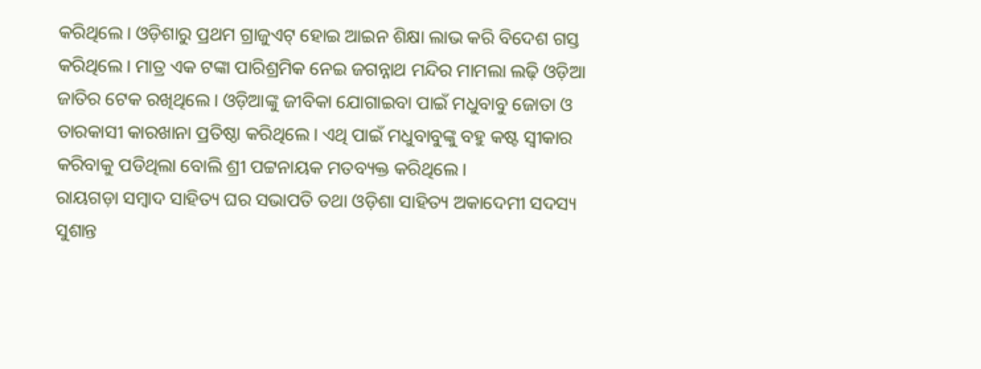କରିଥିଲେ। ଓଡ଼ିଶାରୁ ପ୍ରଥମ ଗ୍ରାଜୁଏଟ୍ ହୋଇ ଆଇନ ଶିକ୍ଷା ଲାଭ କରି ବିଦେଶ ଗସ୍ତ କରିଥିଲେ। ମାତ୍ର ଏକ ଟଙ୍କା ପାରିଶ୍ରମିକ ନେଇ ଜଗନ୍ନାଥ ମନ୍ଦିର ମାମଲା ଲଢ଼ି ଓଡ଼ିଆ ଜାତିର ଟେକ ରଖିଥିଲେ। ଓଡ଼ିଆଙ୍କୁ ଜୀବିକା ଯୋଗାଇବା ପାଇଁ ମଧୁବାବୁ ଜୋତା ଓ ତାରକାସୀ କାରଖାନା ପ୍ରତିଷ୍ଠା କରିଥିଲେ। ଏଥି ପାଇଁ ମଧୁବାବୁଙ୍କୁ ବହୁ କଷ୍ଟ ସ୍ବୀକାର କରିବାକୁ ପଡିଥିଲା ବୋଲି ଶ୍ରୀ ପଟ୍ଟନାୟକ ମତବ୍ୟକ୍ତ କରିଥିଲେ।
ରାୟଗଡ଼ା ସମ୍ବାଦ ସାହିତ୍ୟ ଘର ସଭାପତି ତଥା ଓଡ଼ିଶା ସାହିତ୍ୟ ଅକାଦେମୀ ସଦସ୍ୟ ସୁଶାନ୍ତ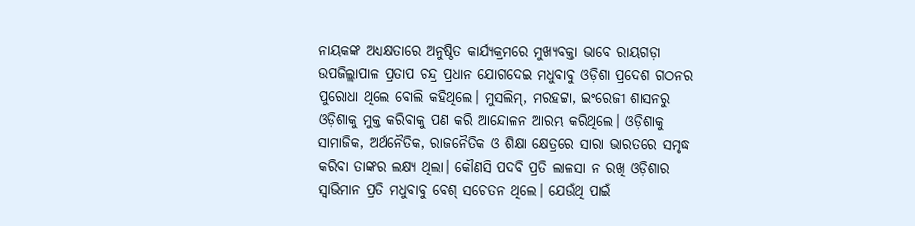ନାୟକଙ୍କ ଅଧ୍ୟକ୍ଷତାରେ ଅନୁଷ୍ଠିତ କାର୍ଯ୍ୟକ୍ରମରେ ମୁଖ୍ୟବକ୍ତା ଭାବେ ରାୟଗଡ଼ା ଉପଜିଲ୍ଲାପାଳ ପ୍ରତାପ ଚନ୍ଦ୍ର ପ୍ରଧାନ ଯୋଗଦେଇ ମଧୁବାବୁ ଓଡ଼ିଶା ପ୍ରଦେଶ ଗଠନର ପୁରୋଧା ଥିଲେ ବୋଲି କହିଥିଲେ। ମୁସଲିମ୍, ମରହଟ୍ଟା, ଇଂରେଜୀ ଶାସନରୁ ଓଡ଼ିଶାକୁ ମୁକ୍ତ କରିବାକୁ ପଣ କରି ଆନ୍ଦୋଳନ ଆରମ୍ଭ କରିଥିଲେ। ଓଡ଼ିଶାକୁ ସାମାଜିକ, ଅର୍ଥନୈତିକ, ରାଜନୈତିକ ଓ ଶିକ୍ଷା କ୍ଷେତ୍ରରେ ସାରା ଭାରତରେ ସମୃଦ୍ଧ କରିବା ତାଙ୍କର ଲକ୍ଷ୍ୟ ଥିଲା। କୌଣସି ପଦବି ପ୍ରତି ଲାଳସା ନ ରଖି ଓଡ଼ିଶାର ସ୍ବାଭିମାନ ପ୍ରତି ମଧୁବାବୁ ବେଶ୍ ସଚେତନ ଥିଲେ। ଯେଉଁଥି ପାଇଁ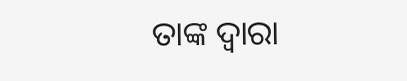ତାଙ୍କ ଦ୍ବାରା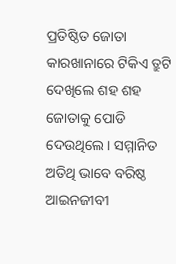ପ୍ରତିଷ୍ଠିତ ଜୋତା କାରଖାନାରେ ଟିକିଏ ତ୍ରୁଟି ଦେଖିଲେ ଶହ ଶହ ଜୋତାକୁ ପୋଡି ଦେଉଥିଲେ। ସମ୍ମାନିତ ଅତିଥି ଭାବେ ବରିଷ୍ଠ ଆଇନଜୀବୀ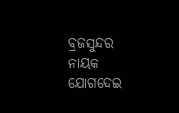ବ୍ରଜସୁନ୍ଦର ନାୟକ ଯୋଗଦେଇ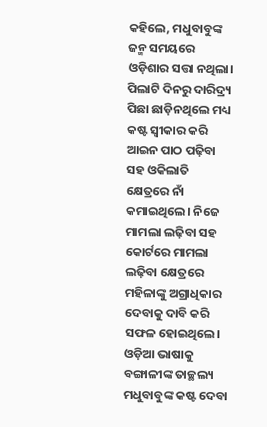କହିଲେ, ମଧୁବାବୁଙ୍କ ଜନ୍ମ ସମୟରେ ଓଡ଼ିଶାର ସତ୍ତା ନଥିଲା। ପିଲାଟି ଦିନରୁ ଦାରିଦ୍ର୍ୟ ପିଛା ଛାଡ଼ିନଥିଲେ ମଧ୍ୟ କଷ୍ଟ ସ୍ବୀକାର କରି ଆଇନ ପାଠ ପଢ଼ିବା ସହ ଓକିଲାତି କ୍ଷେତ୍ରରେ ନାଁ କମାଇଥିଲେ। ନିଜେ ମାମଲା ଲଢ଼ିବା ସହ କୋର୍ଟରେ ମାମଲା ଲଢ଼ିବା କ୍ଷେତ୍ରରେ ମହିଳାଙ୍କୁ ଅଗ୍ରାଧିକାର ଦେବାକୁ ଦାବି କରି ସଫଳ ହୋଇଥିଲେ। ଓଡ଼ିଆ ଭାଷାକୁ ବଙ୍ଗାଳୀଙ୍କ ତାଚ୍ଛଲ୍ୟ ମଧୁବାବୁଙ୍କ କଷ୍ଟ ଦେବା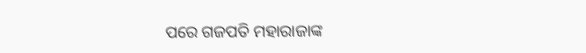ପରେ ଗଜପତି ମହାରାଜାଙ୍କ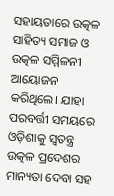ସହାୟତାରେ ଉତ୍କଳ ସାହିତ୍ୟ ସମାଜ ଓ ଉତ୍କଳ ସମ୍ମିଳନୀ ଆୟୋଜନ କରିଥିଲେ। ଯାହା ପରବର୍ତ୍ତୀ ସମୟରେ ଓଡ଼ିଶାକୁ ସ୍ବତନ୍ତ୍ର ଉତ୍କଳ ପ୍ରଦେଶର ମାନ୍ୟତା ଦେବା ସହ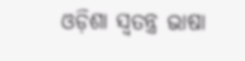ଓଡ଼ିଶା ସ୍ବତନ୍ତ୍ର ଭାଷା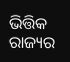ଭିତ୍ତିକ ରାଜ୍ୟର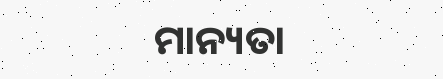ମାନ୍ୟତା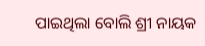ପାଇଥିଲା ବୋଲି ଶ୍ରୀ ନାୟକ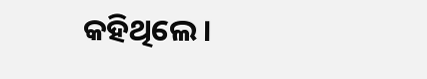କହିଥିଲେ।